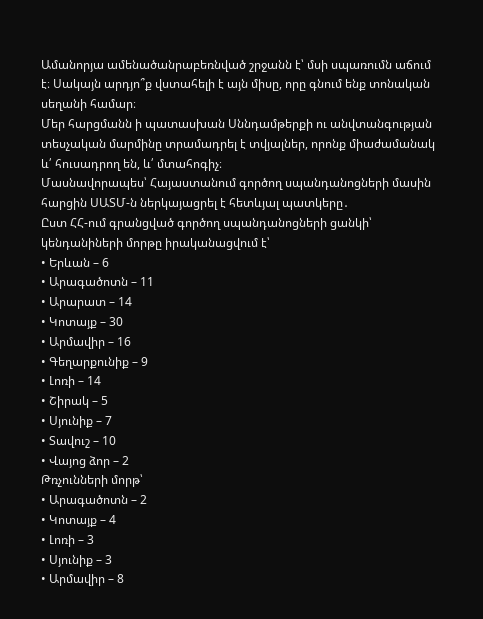Ամանորյա ամենածանրաբեռնված շրջանն է՝ մսի սպառումն աճում է։ Սակայն արդյո՞ք վստահելի է այն միսը, որը գնում ենք տոնական սեղանի համար։
Մեր հարցմանն ի պատասխան Սննդամթերքի ու անվտանգության տեսչական մարմինը տրամադրել է տվյալներ, որոնք միաժամանակ և՛ հուսադրող են, և՛ մտահոգիչ։
Մասնավորապես՝ Հայաստանում գործող սպանդանոցների մասին հարցին ՍԱՏՄ-ն ներկայացրել է հետևյալ պատկերը․
Ըստ ՀՀ-ում գրանցված գործող սպանդանոցների ցանկի՝ կենդանիների մորթը իրականացվում է՝
• Երևան – 6
• Արագածոտն – 11
• Արարատ – 14
• Կոտայք – 30
• Արմավիր – 16
• Գեղարքունիք – 9
• Լոռի – 14
• Շիրակ – 5
• Սյունիք – 7
• Տավուշ – 10
• Վայոց ձոր – 2
Թռչունների մորթ՝
• Արագածոտն – 2
• Կոտայք – 4
• Լոռի – 3
• Սյունիք – 3
• Արմավիր – 8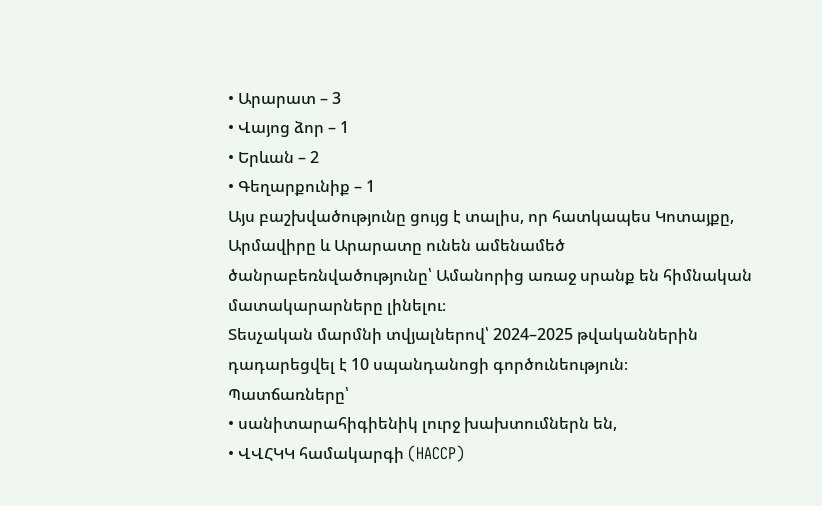• Արարատ – 3
• Վայոց ձոր – 1
• Երևան – 2
• Գեղարքունիք – 1
Այս բաշխվածությունը ցույց է տալիս, որ հատկապես Կոտայքը, Արմավիրը և Արարատը ունեն ամենամեծ ծանրաբեռնվածությունը՝ Ամանորից առաջ սրանք են հիմնական մատակարարները լինելու։
Տեսչական մարմնի տվյալներով՝ 2024–2025 թվականներին դադարեցվել է 10 սպանդանոցի գործունեություն։
Պատճառները՝
• սանիտարահիգիենիկ լուրջ խախտումներն են,
• ՎՎՀԿԿ համակարգի (HACCP)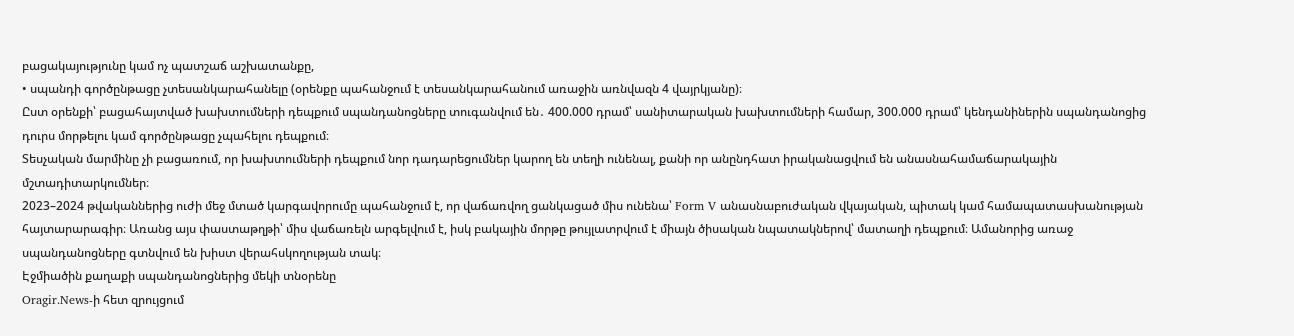բացակայությունը կամ ոչ պատշաճ աշխատանքը,
• սպանդի գործընթացը չտեսանկարահանելը (օրենքը պահանջում է տեսանկարահանում առաջին առնվազն 4 վայրկյանը)։
Ըստ օրենքի՝ բացահայտված խախտումների դեպքում սպանդանոցները տուգանվում են․ 400.000 դրամ՝ սանիտարական խախտումների համար, 300.000 դրամ՝ կենդանիներին սպանդանոցից դուրս մորթելու կամ գործընթացը չպահելու դեպքում։
Տեսչական մարմինը չի բացառում, որ խախտումների դեպքում նոր դադարեցումներ կարող են տեղի ունենալ, քանի որ անընդհատ իրականացվում են անասնահամաճարակային մշտադիտարկումներ։
2023–2024 թվականներից ուժի մեջ մտած կարգավորումը պահանջում է, որ վաճառվող ցանկացած միս ունենա՝ Form V անասնաբուժական վկայական, պիտակ կամ համապատասխանության հայտարարագիր։ Առանց այս փաստաթղթի՝ միս վաճառելն արգելվում է, իսկ բակային մորթը թույլատրվում է միայն ծիսական նպատակներով՝ մատաղի դեպքում։ Ամանորից առաջ սպանդանոցները գտնվում են խիստ վերահսկողության տակ։
Էջմիածին քաղաքի սպանդանոցներից մեկի տնօրենը
Oragir.News-ի հետ զրույցում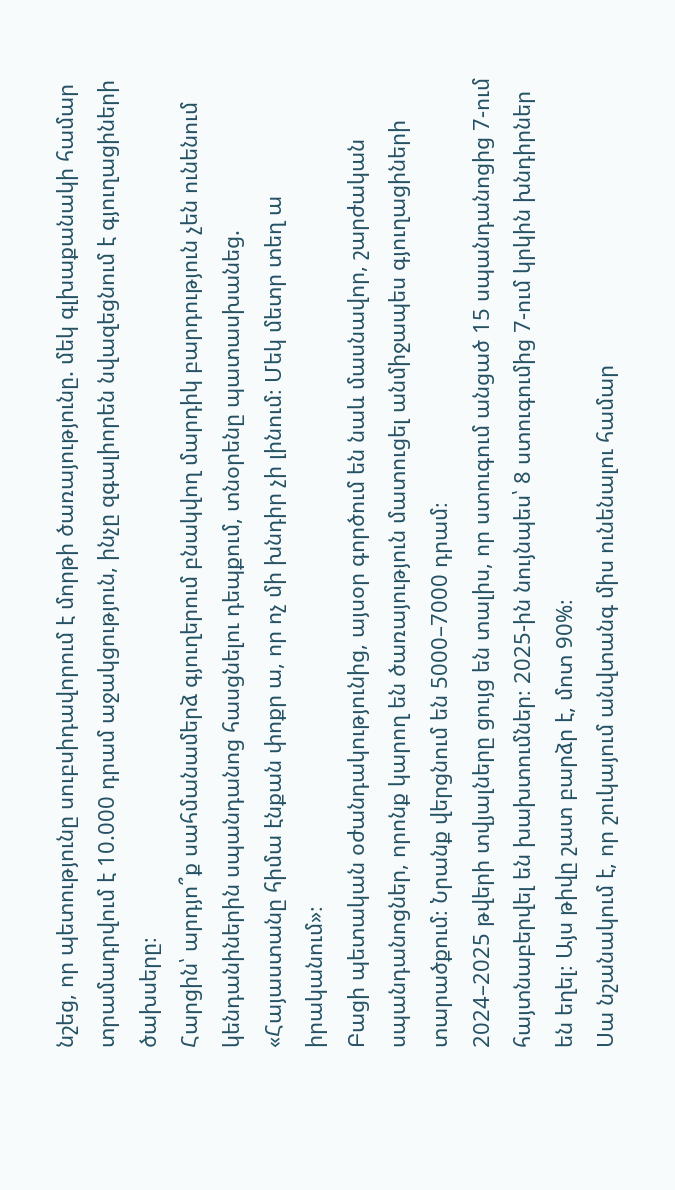նշեց, որ պետությունը սուբսիդավորում է մորթի ծառայությունը. մեկ գլխաքանակի համար տրամադրվում է 10.000 դրամ աջակցություն, ինչը զգալիորեն նվազեցնում է գյուղացիների ծախսերը։
Հարցին՝ արդյո՞ք սահմանամերձ գյուղերում բնակվող մարդիկ բարդություն չեն ունենում կենդանիներին սպանդանոց հասցնելու դեպքում, տնօրենը պատասխանեց.
«Հայաստանը հիմա էնքան փոքր ա, որ ոչ մի խնդիր չի լինում։ Մեկ մետր տեղ ա իրականում»։
Բացի պետական օժանդակությունից, այսօր գործում են նաև մասնավոր, շարժական սպանդանոցներ, որոնք կարող են ծառայություն մատուցել անմիջապես գյուղացիների տարածքում։ Նրանք վերցնում են 5000–7000 դրամ։
2024–2025 թվերի տվյալները ցույց են տալիս, որ ստուգում անցած 15 սպանդանոցից 7-ում հայտնաբերվել են խախտումներ։ 2025-ին նույնպես՝ 8 ստուգումից 7-ում կրկին խնդիրներ են եղել։ Այս թիվը շատ բարձր է, մոտ 90%։
Սա նշանակում է, որ շուկայում անվտանգ միս ունենալու համար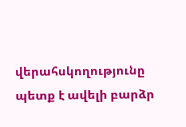վերահսկողությունը պետք է ավելի բարձր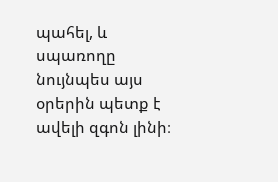պահել, և սպառողը նույնպես այս օրերին պետք է ավելի զգոն լինի։